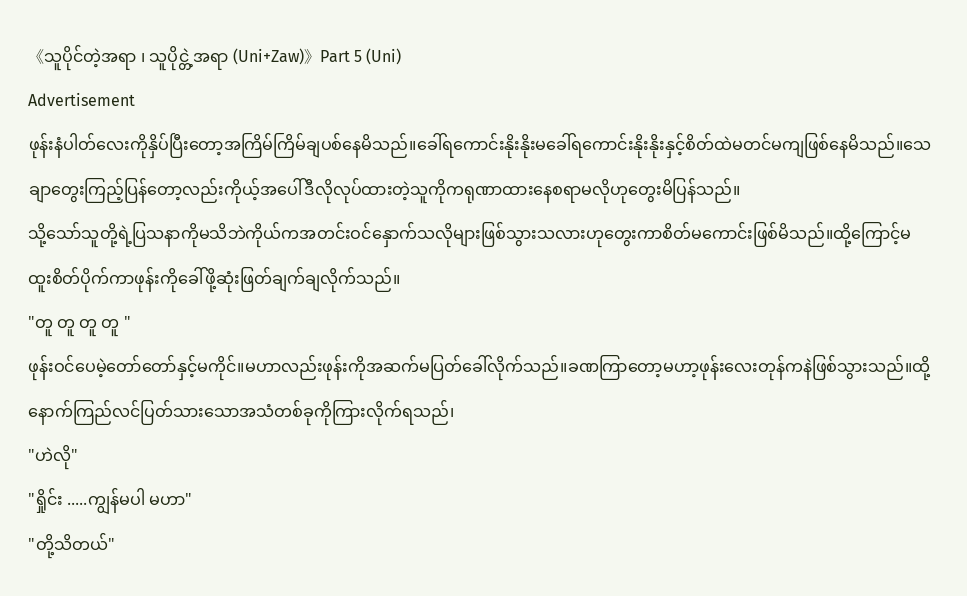《သူပိုင်တဲ့အရာ ၊ သူပိုင္တဲ့အရာ (Uni+Zaw)》Part 5 (Uni)
Advertisement
ဖုန်းနံပါတ်လေးကိုနှိပ်ပြီးတော့အကြိမ်ကြိမ်ချပစ်နေမိသည်။ခေါ်ရကောင်းနိုးနိုးမခေါ်ရကောင်းနိုးနိုးနှင့်စိတ်ထဲမတင်မကျဖြစ်နေမိသည်။သေချာတွေးကြည့်ပြန်တော့လည်းကိုယ့်အပေါ်ဒီလိုလုပ်ထားတဲ့သူကိုကရုဏာထားနေစရာမလိုဟုတွေးမိပြန်သည်။
သို့သော်သူတို့ရဲ့ပြသနာကိုမသိဘဲကိုယ်ကအတင်းဝင်နှောက်သလိုများဖြစ်သွားသလားဟုတွေးကာစိတ်မကောင်းဖြစ်မိသည်။ထို့ကြောင့်မထူးစိတ်ပိုက်ကာဖုန်းကိုခေါ်ဖို့ဆုံးဖြတ်ချက်ချလိုက်သည်။
"တူ တူ တူ တူ "
ဖုန်းဝင်ပေမဲ့တော်တော်နှင့်မကိုင်။မဟာလည်းဖုန်းကိုအဆက်မပြတ်ခေါ်လိုက်သည်။ခဏကြာတော့မဟာ့ဖုန်းလေးတုန်ကနဲဖြစ်သွားသည်။ထို့နောက်ကြည်လင်ပြတ်သားသောအသံတစ်ခုကိုကြားလိုက်ရသည်၊
"ဟဲလို"
"ရှိုင်း .....ကျွန်မပါ မဟာ"
"တို့သိတယ်"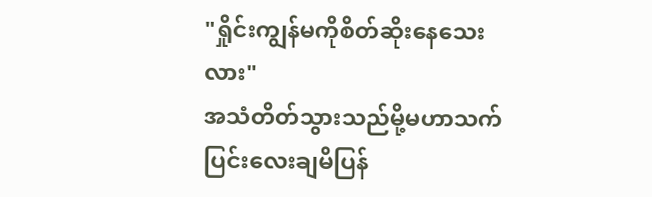"ရှိုင်းကျွန်မကိုစိတ်ဆိုးနေသေးလား"
အသံတိတ်သွားသည်မို့မဟာသက်ပြင်းလေးချမိပြန်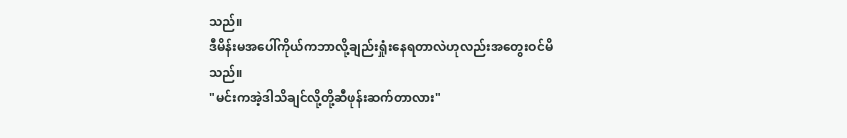သည်။
ဒီမိန်းမအပေါ်ကိုယ်ကဘာလို့ချည်းရှုံးနေရတာလဲဟုလည်းအတွေးဝင်မိသည်။
"မင်းကအဲ့ဒါသိချင်လို့တို့ဆီဖုန်းဆက်တာလား"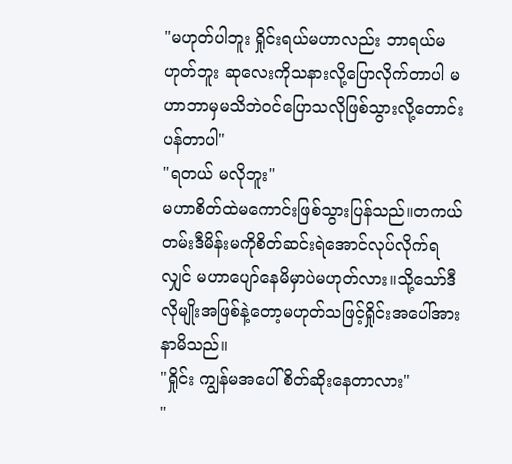"မဟုတ်ပါဘူး ရှိုင်းရယ်မဟာလည်း ဘာရယ်မဟုတ်ဘူး ဆုလေးကိုသနားလို့ပြောလိုက်တာပါ မဟာဘာမှမသိဘဲဝင်ပြောသလိုဖြစ်သွားလို့တောင်းပန်တာပါ"
"ရတယ် မလိုဘူး"
မဟာစိတ်ထဲမကောင်းဖြစ်သွားပြန်သည်။တကယ်တမ်းဒီမိန်းမကိုစိတ်ဆင်းရဲအောင်လုပ်လိုက်ရလျှင် မဟာပျော်နေမိမှာပဲမဟုတ်လား။သို့သော်ဒီလိုမျိုးအဖြစ်နဲ့တော့မဟုတ်သဖြင့်ရှိုင်းအပေါ်အားနာမိသည်။
"ရှိုင်း ကျွန်မအပေါ်စိတ်ဆိုးနေတာလား"
"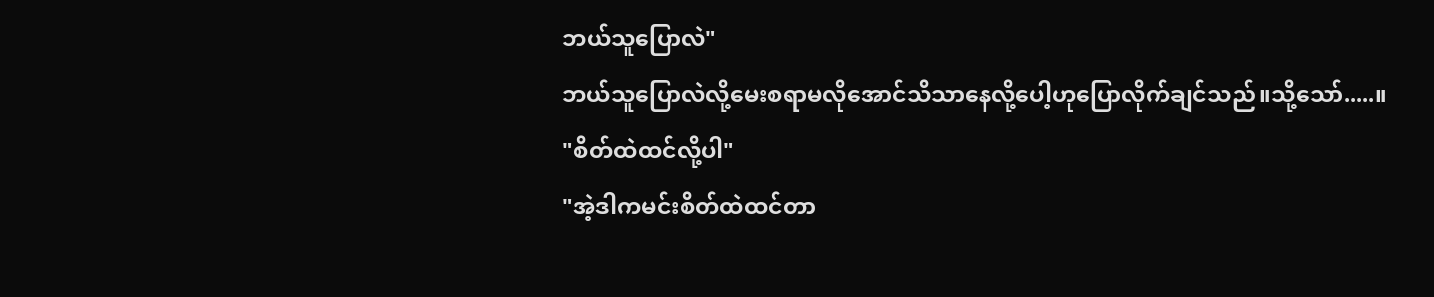ဘယ်သူပြောလဲ"
ဘယ်သူပြောလဲလို့မေးစရာမလိုအောင်သိသာနေလို့ပေါ့ဟုပြောလိုက်ချင်သည်။သို့သော်.....။
"စိတ်ထဲထင်လို့ပါ"
"အဲ့ဒါကမင်းစိတ်ထဲထင်တာ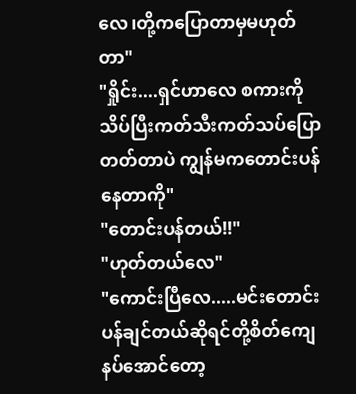လေ၊တို့ကပြောတာမှမဟုတ်တာ"
"ရှိုင်း....ရှင်ဟာလေ စကားကိုသိပ်ပြီးကတ်သီးကတ်သပ်ပြောတတ်တာပဲ ကျွန်မကတောင်းပန်နေတာကို"
"တောင်းပန်တယ်!!"
"ဟုတ်တယ်လေ"
"ကောင်းပြီလေ.....မင်းတောင်းပန်ချင်တယ်ဆိုရင်တို့စိတ်ကျေနပ်အောင်တော့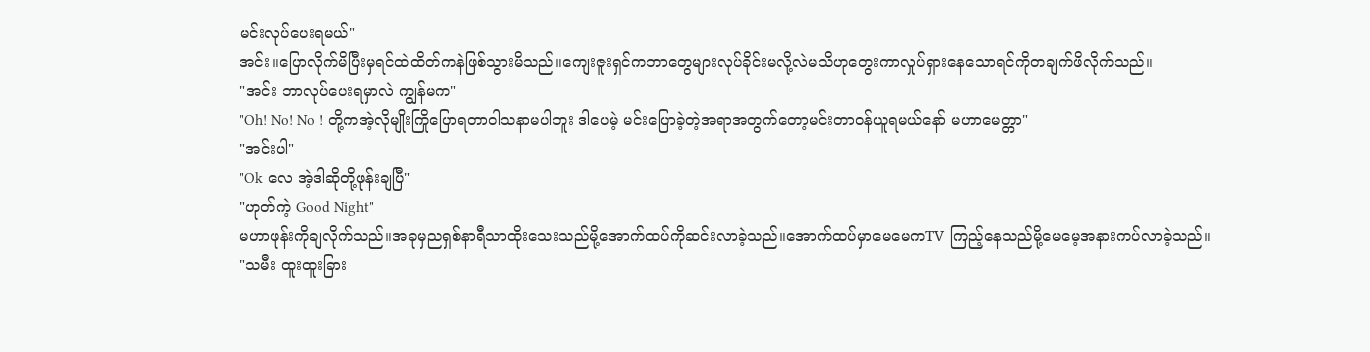မင်းလုပ်ပေးရမယ်"
အင်း။ပြောလိုက်မိပြီးမှရင်ထဲထိတ်ကနဲဖြစ်သွားမိသည်။ကျေးဇူးရှင်ကဘာတွေများလုပ်ခိုင်းမလို့လဲမသိဟုတွေးကာလှုပ်ရှားနေသောရင်ကိုတချက်ဖိလိုက်သည်။
"အင်း ဘာလုပ်ပေးရမှာလဲ ကျွန်မက"
"Oh! No! No ! တို့ကအဲ့လိုမျိုးကြိုပြောရတာဝါသနာမပါဘူး ဒါပေမဲ့ မင်းပြောခဲ့တဲ့အရာအတွက်တော့မင်းတာဝန်ယူရမယ်နော် မဟာမေတ္တာ"
"အင်းပါ"
"Ok လေ အဲ့ဒါဆိုတို့ဖုန်းချပြီ"
"ဟုတ်ကဲ့ Good Night"
မဟာဖုန်းကိုချလိုက်သည်။အခုမှညရှစ်နာရီသာထိုးသေးသည်မို့အောက်ထပ်ကိုဆင်းလာခဲ့သည်။အောက်ထပ်မှာမေမေကTV ကြည့်နေသည်မို့မေမေ့အနားကပ်လာခဲ့သည်။
"သမီး ထူးထူးခြား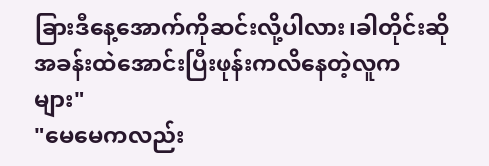ခြားဒီနေ့အောက်ကိုဆင်းလို့ပါလား၊ခါတိုင်းဆိုအခန်းထဲအောင်းပြီးဖုန်းကလိနေတဲ့လူကများ"
"မေမေကလည်း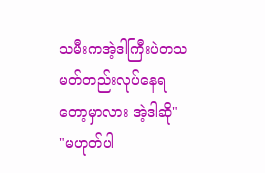သမီးကအဲ့ဒါကြီးပဲတသမတ်တည်းလုပ်နေရတော့မှာလား အဲ့ဒါဆို"
"မဟုတ်ပါ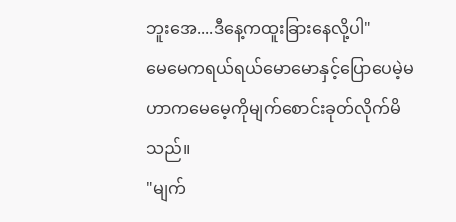ဘူးအေ....ဒီနေ့ကထူးခြားနေလို့ပါ"
မေမေကရယ်ရယ်မောမောနှင့်ပြောပေမဲ့မဟာကမေမေ့ကိုမျက်စောင်းခုတ်လိုက်မိသည်။
"မျက်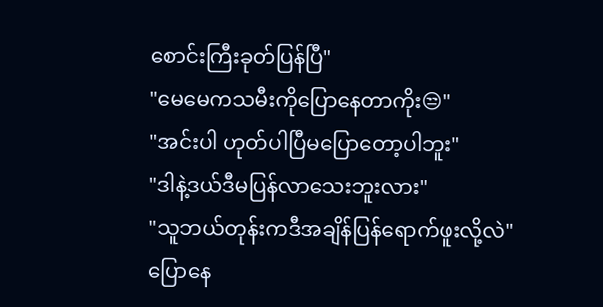စောင်းကြီးခုတ်ပြန်ပြီ"
"မေမေကသမီးကိုပြောနေတာကိုး😒"
"အင်းပါ ဟုတ်ပါပြီမပြောတော့ပါဘူး"
"ဒါနဲ့ဒယ်ဒီမပြန်လာသေးဘူးလား"
"သူဘယ်တုန်းကဒီအချိန်ပြန်ရောက်ဖူးလို့လဲ"
ပြောနေ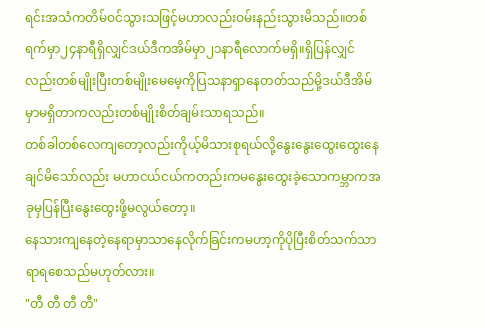ရင်းအသံကတိမ်ဝင်သွားသဖြင့်မဟာလည်းဝမ်းနည်းသွားမိသည်။တစ်ရက်မှာ၂၄နာရီရှိလျှင်ဒယ်ဒီကအိမ်မှာ၂၁နာရီလောက်မရှိ။ရှိပြန်လျှင်လည်းတစ်မျိုးပြီးတစ်မျိုးမေမေ့ကိုပြသနာရှာနေတတ်သည်မို့ဒယ်ဒီအိမ်မှာမရှိတာကလည်းတစ်မျိုးစိတ်ချမ်းသာရသည်။
တစ်ခါတစ်လေကျတော့လည်းကိုယ့်မိသားစုရယ်လို့နွေးနွေးထွေးထွေးနေချင်မိသော်လည်း မဟာငယ်ငယ်ကတည်းကမနွေးထွေးခဲ့သောကမ္ဘာကအခုမှပြန်ပြီးနွေးထွေးဖို့မလွယ်တော့။
နေသားကျနေတဲ့နေရာမှာသာနေလိုက်ခြင်းကမဟာ့ကိုပိုပြီးစိတ်သက်သာရာရစေသည်မဟုတ်လား။
"တီ တီ တီ တီ"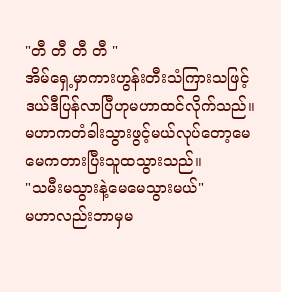"တီ တီ တီ တီ "
အိမ်ရှေ့မှာကားဟွန်းတီးသံကြားသဖြင့်ဒယ်ဒီပြန်လာပြီဟုမဟာထင်လိုက်သည်။မဟာကတံခါးသွားဖွင့်မယ်လုပ်တော့မေမေကတားပြီးသူထသွားသည်။
"သမီးမသွားနဲ့မေမေသွားမယ်"
မဟာလည်းဘာမှမ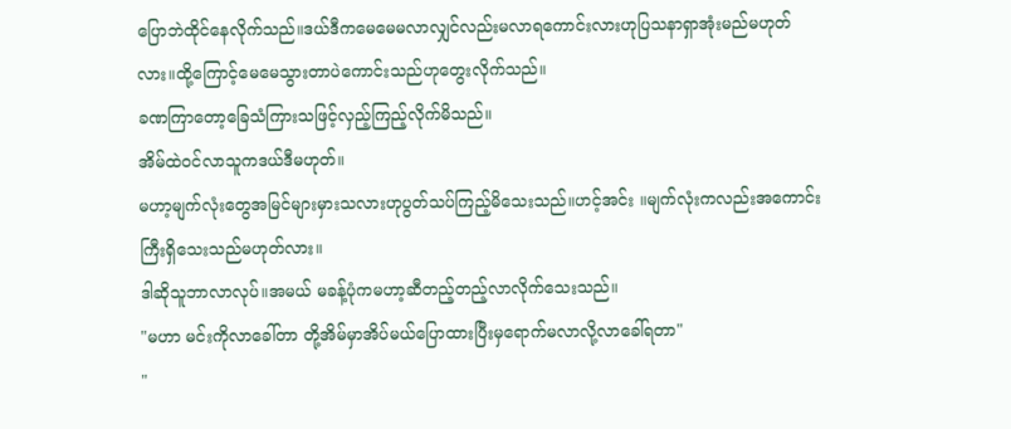ပြောဘဲထိုင်နေလိုက်သည်။ဒယ်ဒီကမေမေမလာလျှင်လည်းမလာရကောင်းလားဟုပြသနာရှာအုံးမည်မဟုတ်လား။ထို့ကြောင့်မေမေသွားတာပဲကောင်းသည်ဟုတွေးလိုက်သည်။
ခဏကြာတော့ခြေသံကြားသဖြင့်လှည့်ကြည့်လိုက်မိသည်။
အိမ်ထဲဝင်လာသူကဒယ်ဒီမဟုတ်။
မဟာ့မျက်လုံးတွေအမြင်များမှားသလားဟုပွတ်သပ်ကြည့်မိသေးသည်။ဟင့်အင်း ။မျက်လုံးကလည်းအကောင်းကြီးရှိသေးသည်မဟုတ်လား။
ဒါဆိုသူဘာလာလုပ်။အမယ် မခန့်ပုံကမဟာ့ဆီတည့်တည့်လာလိုက်သေးသည်။
"မဟာ မင်းကိုလာခေါ်တာ တို့အိမ်မှာအိပ်မယ်ပြောထားပြီးမှရောက်မလာလို့လာခေါ်ရတာ"
"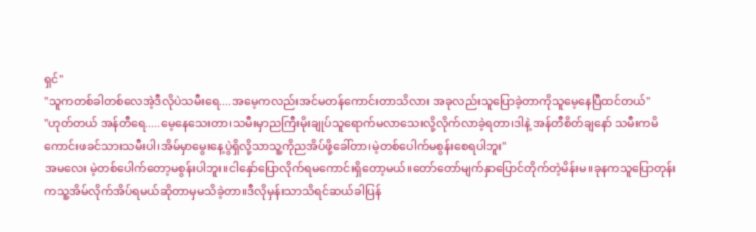ရှင်"
"သူကတစ်ခါတစ်လေအဲ့ဒီလိုပဲသမီးရေ....အမေ့ကလည်းအင်မတန်ကောင်းတာသိလား အခုလည်းသူပြောခဲ့တာကိုသူမေ့နေပြီထင်တယ်"
"ဟုတ်တယ် အန်တီရေ.....မေ့နေသေးတာ၊သမီးမှာညကြီးမိုးချုပ်သူရောက်မလာသေးလို့လိုက်လာခဲ့ရတာ၊ဒါနဲ့ အန်တီစိတ်ချနော် သမီးကမိကောင်းဖခင်သားသမီးပါ၊အိမ်မှာမွေးနေ့ပွဲရှိလို့သာသူ့ကိုညအိပ်ဖို့ခေါ်တာ၊မဲ့တစ်ပေါက်မစွန်းစေရပါဘူး"
အမလေး မဲ့တစ်ပေါက်တော့မစွန်းပါဘူး။ငါနှော်ပြောလိုက်ရမကောင်းရှိတော့မယ်။တော်တော်မျက်နှာပြောင်တိုက်တဲ့မိန်းမ။ခုနကသူပြောတုန်းကသူ့အိမ်လိုက်အိပ်ရမယ်ဆိုတာမှမသိခဲ့တာ။ဒီလိုမှန်းသာသိရင်ဆယ်ခါပြန်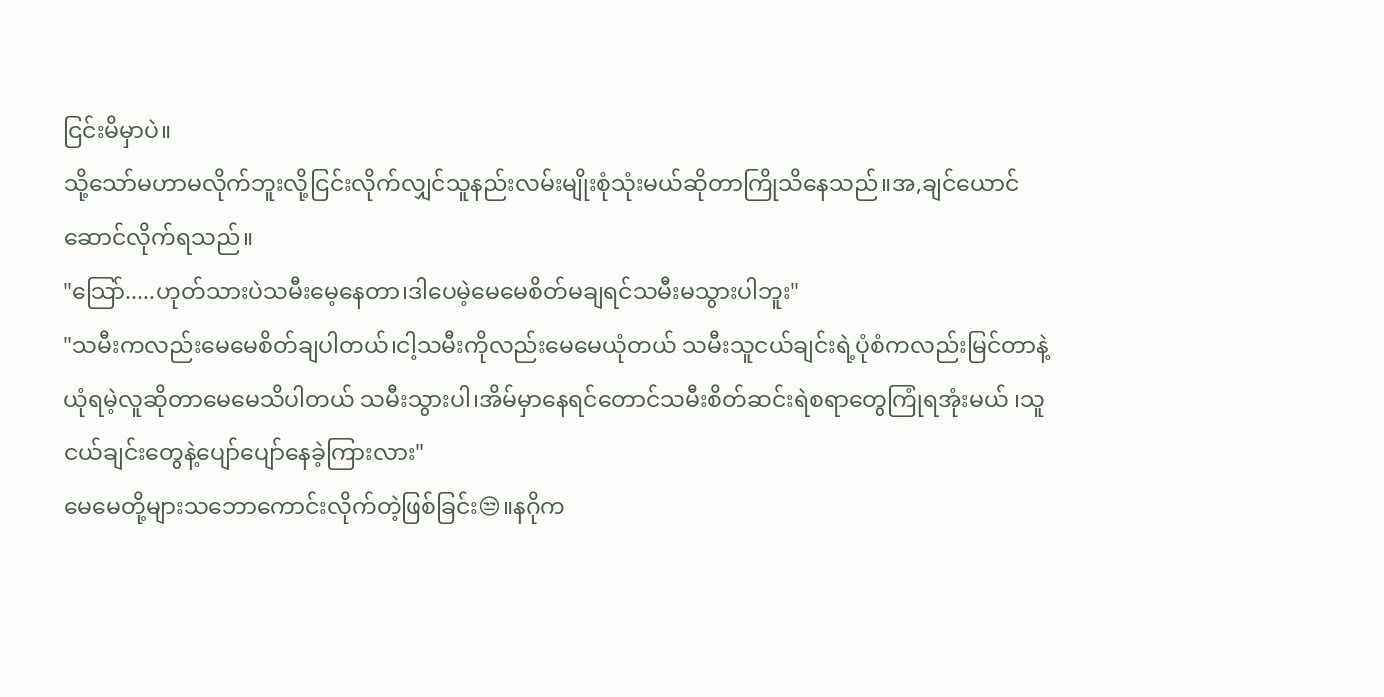ငြင်းမိမှာပဲ။
သို့သော်မဟာမလိုက်ဘူးလို့ငြင်းလိုက်လျှင်သူနည်းလမ်းမျိုးစုံသုံးမယ်ဆိုတာကြိုသိနေသည်။အ,ချင်ယောင်ဆောင်လိုက်ရသည်။
"သြော်.....ဟုတ်သားပဲသမီးမေ့နေတာ၊ဒါပေမဲ့မေမေစိတ်မချရင်သမီးမသွားပါဘူး"
"သမီးကလည်းမေမေစိတ်ချပါတယ်၊ငါ့သမီးကိုလည်းမေမေယုံတယ် သမီးသူငယ်ချင်းရဲ့ပုံစံကလည်းမြင်တာနဲ့ယုံရမဲ့လူဆိုတာမေမေသိပါတယ် သမီးသွားပါ၊အိမ်မှာနေရင်တောင်သမီးစိတ်ဆင်းရဲစရာတွေကြုံရအုံးမယ် ၊သူငယ်ချင်းတွေနဲ့ပျော်ပျော်နေခဲ့ကြားလား"
မေမေတို့များသဘောကောင်းလိုက်တဲ့ဖြစ်ခြင်း😒။နဂိုက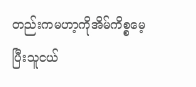တည်းကမဟာ့ကိုအိမ်ကိစ္စမေ့ပြီးသူငယ်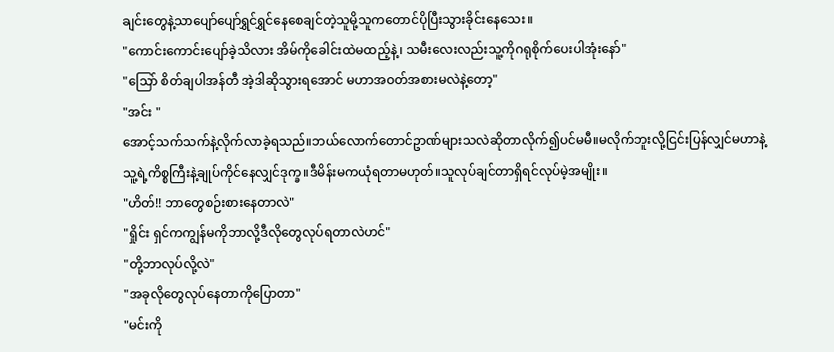ချင်းတွေနဲ့သာပျော်ပျော်ရွှင်ရွှင်နေစေချင်တဲ့သူမို့သူကတောင်ပိုပြီးသွားခိုင်းနေသေး။
"ကောင်းကောင်းပျော်ခဲ့သိလား အိမ်ကိုခေါင်းထဲမထည့်နဲ့၊ သမီးလေးလည်းသူ့ကိုဂရုစိုက်ပေးပါအုံးနော်"
"သြော် စိတ်ချပါအန်တီ အဲ့ဒါဆိုသွားရအောင် မဟာအဝတ်အစားမလဲနဲ့တော့"
"အင်း "
အောင့်သက်သက်နဲ့လိုက်လာခဲ့ရသည်။ဘယ်လောက်တောင်ဥာဏ်များသလဲဆိုတာလိုက်၍ပင်မမီ။မလိုက်ဘူးလို့ငြင်းပြန်လျှင်မဟာနဲ့သူ့ရဲ့ကိစ္စကြီးနဲ့ချုပ်ကိုင်နေလျှင်ဒုက္ခ။ဒီမိန်းမကယုံရတာမဟုတ်။သူလုပ်ချင်တာရှိရင်လုပ်မဲ့အမျိုး။
"ဟိတ်!! ဘာတွေစဉ်းစားနေတာလဲ"
"ရှိုင်း ရှင်ကကျွန်မကိုဘာလို့ဒီလိုတွေလုပ်ရတာလဲဟင်"
"တို့ဘာလုပ်လို့လဲ"
"အခုလိုတွေလုပ်နေတာကိုပြောတာ"
"မင်းကို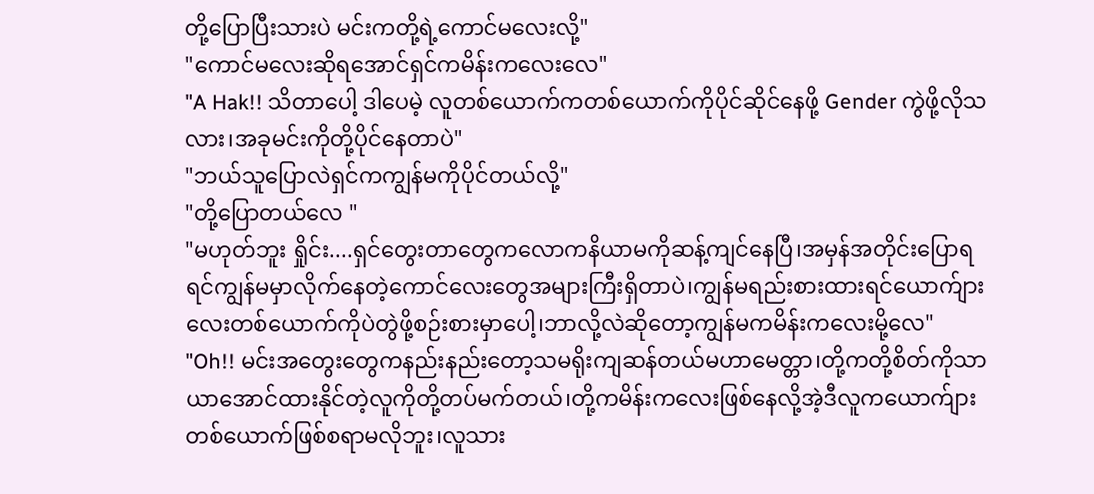တို့ပြောပြီးသားပဲ မင်းကတို့ရဲ့ကောင်မလေးလို့"
"ကောင်မလေးဆိုရအောင်ရှင်ကမိန်းကလေးလေ"
"A Hak!! သိတာပေါ့ ဒါပေမဲ့ လူတစ်ယောက်ကတစ်ယောက်ကိုပိုင်ဆိုင်နေဖို့ Gender ကွဲဖို့လိုသလား၊အခုမင်းကိုတို့ပိုင်နေတာပဲ"
"ဘယ်သူပြောလဲရှင်ကကျွန်မကိုပိုင်တယ်လို့"
"တို့ပြောတယ်လေ "
"မဟုတ်ဘူး ရှိုင်း....ရှင်တွေးတာတွေကလောကနိယာမကိုဆန့်ကျင်နေပြီ၊အမှန်အတိုင်းပြောရရင်ကျွန်မမှာလိုက်နေတဲ့ကောင်လေးတွေအများကြီးရှိတာပဲ၊ကျွန်မရည်းစားထားရင်ယောက်ျားလေးတစ်ယောက်ကိုပဲတွဲဖို့စဉ်းစားမှာပေါ့၊ဘာလို့လဲဆိုတော့ကျွန်မကမိန်းကလေးမို့လေ"
"Oh!! မင်းအတွေးတွေကနည်းနည်းတော့သမရိုးကျဆန်တယ်မဟာမေတ္တာ၊တို့ကတို့စိတ်ကိုသာယာအောင်ထားနိုင်တဲ့လူကိုတို့တပ်မက်တယ်၊တို့ကမိန်းကလေးဖြစ်နေလို့အဲ့ဒီလူကယောက်ျားတစ်ယောက်ဖြစ်စရာမလိုဘူး၊လူသား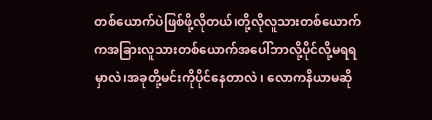တစ်ယောက်ပဲဖြစ်ဖို့လိုတယ်၊တို့လိုလူသားတစ်ယောက်ကအခြားလူသားတစ်ယောက်အပေါ်ဘာလို့ပိုင်လို့မရရမှာလဲ၊အခုတို့မင်းကိုပိုင်နေတာလဲ ၊ လောကနိယာမဆို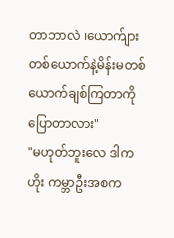တာဘာလဲ ၊ယောက်ျားတစ်ယောက်နဲ့မိန်းမတစ်ယောက်ချစ်ကြတာကိုပြောတာလား"
"မဟုတ်ဘူးလေ ဒါကဟိုး ကမ္ဘာဦးအစက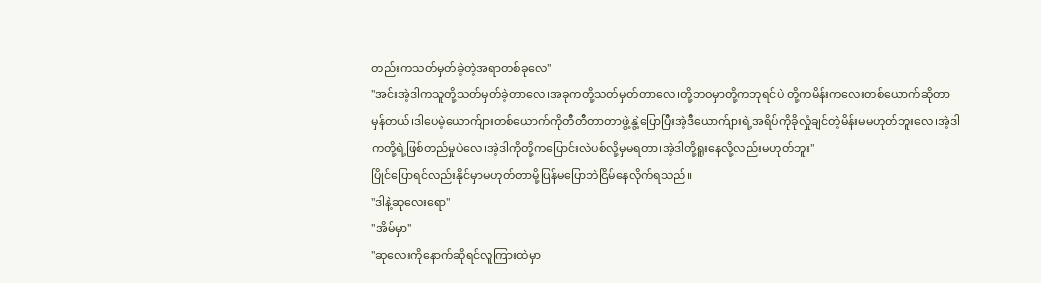တည်းကသတ်မှတ်ခဲ့တဲ့အရာတစ်ခုလေ"
"အင်းအဲ့ဒါကသူတို့သတ်မှတ်ခဲ့တာလေ၊အခုကတို့သတ်မှတ်တာလေ၊တို့ဘဝမှာတို့ကဘုရင်ပဲ တို့ကမိန်းကလေးတစ်ယောက်ဆိုတာမှန်တယ်၊ဒါပေမဲ့ယောက်ျားတစ်ယောက်ကိုတီတီတာတာဖွဲ့နွဲ့ပြောပြီးအဲ့ဒီယောက်ျားရဲ့အရိပ်ကိုခိုလှုံချင်တဲ့မိန်းမမဟုတ်ဘူးလေ၊အဲ့ဒါကတို့ရဲ့ဖြစ်တည်မှုပဲလေ၊အဲ့ဒါကိုတို့ကပြောင်းလဲပစ်လို့မှမရတာ၊အဲ့ဒါတို့ရူးနေလို့လည်းမဟုတ်ဘူး"
ပြိုင်ပြောရင်လည်းနိုင်မှာမဟုတ်တာမို့ပြန်မပြောဘဲငြိမ်နေလိုက်ရသည်။
"ဒါနဲ့ဆုလေးရော"
"အိမ်မှာ"
"ဆုလေးကိုနောက်ဆိုရင်လူကြားထဲမှာ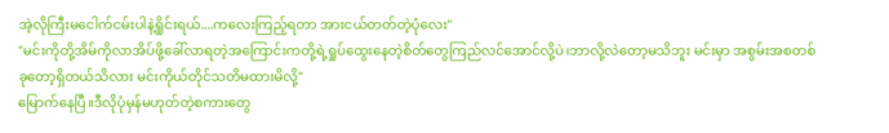အဲ့လိုကြီးမငေါက်ငမ်းပါနဲ့ရှိုင်းရယ်....ကလေးကြည့်ရတာ အားငယ်တတ်တဲ့ပုံလေး"
"မင်းကိုတို့အိမ်ကိုလာအိပ်ဖို့ခေါ်လာရတဲ့အကြောင်းကတို့ရဲ့ရှုပ်ထွေးနေတဲ့စိတ်တွေကြည်လင်အောင်လို့ပဲ၊ဘာလို့လဲတော့မသိဘူး မင်းမှာ အစွမ်းအစတစ်ခုတော့ရှိတယ်သိလား မင်းကိုယ်တိုင်သတိမထားမိလို့"
မြောက်နေပြီ။ဒီလိုပုံမှန်မဟုတ်တဲ့စကားတွေ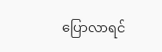ပြောလာရင်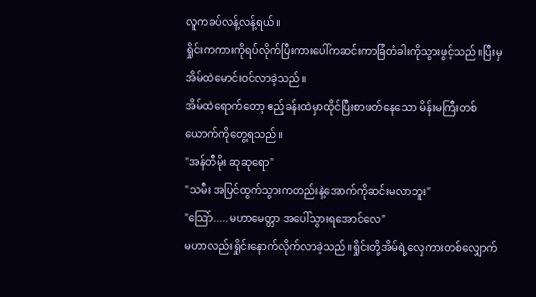လူကခပ်လန့်လန့်ရယ်။
ရှိုင်းကကားကိုရပ်လိုက်ပြီးကားပေါ်ကဆင်းကာခြံတံခါးကိုသွားဖွင့်သည်။ပြီးမှအိမ်ထဲမောင်းဝင်လာခဲ့သည်။
အိမ်ထဲရောက်တော့ ဧည့်ခန်းထဲမှာထိုင်ပြီးစာဖတ်နေသော မိန်းမကြီးတစ်ယောက်ကိုတွေ့ရသည်။
"အန်တီမိုး ဆုဆုရော"
"သမီး အပြင်ထွက်သွားကတည်းနဲ့အောက်ကိုဆင်းမလာဘူး"
"သြော်.....မဟာမေတ္တာ အပေါ်သွားရအောင်လေ"
မဟာလည်းရှိုင်းနောက်လိုက်လာခဲ့သည်။ရှိုင်းတို့အိမ်ရဲ့လှေကားတစ်လျှောက်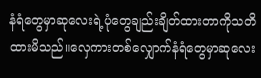နံရံတွေမှာဆုလေးရဲ့ပုံတွေချည်းချိတ်ထားတာကိုသတိထားမိသည်။လှေကားတစ်လျှောက်နံရံတွေမှာဆုလေး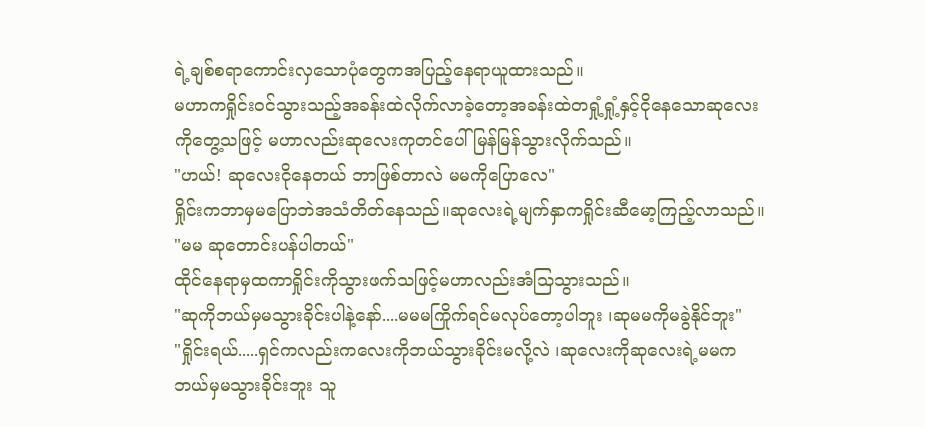ရဲ့ချစ်စရာကောင်းလှသောပုံတွေကအပြည့်နေရာယူထားသည်။
မဟာကရှိုင်းဝင်သွားသည့်အခန်းထဲလိုက်လာခဲ့တော့အခန်းထဲတရှုံ့ရှုံ့နှင့်ငိုနေသောဆုလေးကိုတွေ့သဖြင့် မဟာလည်းဆုလေးကုတင်ပေါ်မြန်မြန်သွားလိုက်သည်။
"ဟယ်! ဆုလေးငိုနေတယ် ဘာဖြစ်တာလဲ မမကိုပြောလေ"
ရှိုင်းကဘာမှမပြောဘဲအသံတိတ်နေသည်။ဆုလေးရဲ့မျက်နှာကရှိုင်းဆီမော့ကြည့်လာသည်။
"မမ ဆုတောင်းပန်ပါတယ်"
ထိုင်နေရာမှထကာရှိုင်းကိုသွားဖက်သဖြင့်မဟာလည်းအံသြသွားသည်။
"ဆုကိုဘယ်မှမသွားခိုင်းပါနဲ့နော်....မမမကြိုက်ရင်မလုပ်တော့ပါဘူး ၊ဆုမမကိုမခွဲနိုင်ဘူး"
"ရှိုင်းရယ်.....ရှင်ကလည်းကလေးကိုဘယ်သွားခိုင်းမလို့လဲ ၊ဆုလေးကိုဆုလေးရဲ့မမကဘယ်မှမသွားခိုင်းဘူး သူ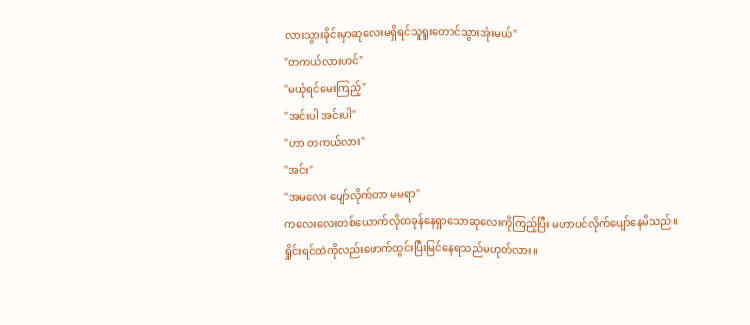လားသွားခိုင်းမှာဆုလေးမရှိရင်သူရူးတောင်သွားအုံးမယ်"
"တကယ်လားဟင်"
"မယုံရင်မေးကြည့်"
"အင်းပါ အင်းပါ"
"ဟာ တကယ်လား"
"အင်း"
"အမလေး ပျော်လိုက်တာ မမရာ"
ကလေးလေးတစ်ယောက်လိုထခုန်နေရှာသောဆုလေးကိုကြည့်ပြီး မဟာပင်လိုက်ပျော်နေမိသည်။
ရှိုင်းရင်ထဲကိုလည်းဖောက်ထွင်းပြီးမြင်နေရသည်မဟုတ်လား။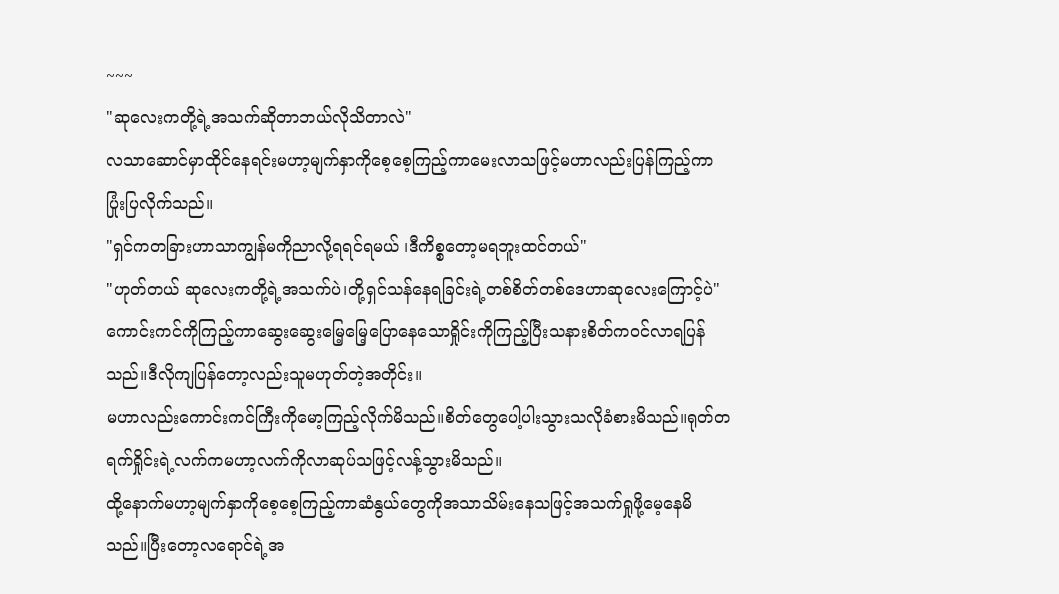~~~
"ဆုလေးကတို့ရဲ့အသက်ဆိုတာဘယ်လိုသိတာလဲ"
လသာဆောင်မှာထိုင်နေရင်းမဟာ့မျက်နှာကိုစေ့စေ့ကြည့်ကာမေးလာသဖြင့်မဟာလည်းပြန်ကြည့်ကာပြုံးပြလိုက်သည်။
"ရှင်ကတခြားဟာသာကျွန်မကိုညာလို့ရရင်ရမယ် ၊ဒီကိစ္စတော့မရဘူးထင်တယ်"
"ဟုတ်တယ် ဆုလေးကတို့ရဲ့အသက်ပဲ၊တို့ရှင်သန်နေရခြင်းရဲ့တစ်စိတ်တစ်ဒေဟာဆုလေးကြောင့်ပဲ"
ကောင်းကင်ကိုကြည့်ကာဆွေးဆွေးမြေ့မြေ့ပြောနေသောရှိုင်းကိုကြည့်ပြီးသနားစိတ်ကဝင်လာရပြန်သည်။ဒီလိုကျပြန်တော့လည်းသူမဟုတ်တဲ့အတိုင်း။
မဟာလည်းကောင်းကင်ကြီးကိုမော့ကြည့်လိုက်မိသည်။စိတ်တွေပေါ့ပါးသွားသလိုခံစားမိသည်။ရုတ်တရက်ရှိုင်းရဲ့လက်ကမဟာ့လက်ကိုလာဆုပ်သဖြင့်လန့်သွားမိသည်။
ထို့နောက်မဟာ့မျက်နှာကိုစေ့စေ့ကြည့်ကာဆံနွယ်တွေကိုအသာသိမ်းနေသဖြင့်အသက်ရှုဖို့မေ့နေမိသည်။ပြီးတော့လရောင်ရဲ့အ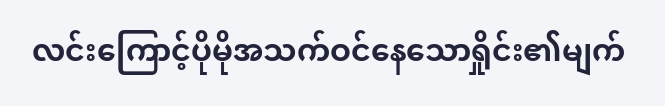လင်းကြောင့်ပိုမိုအသက်ဝင်နေသောရှိုင်း၏မျက်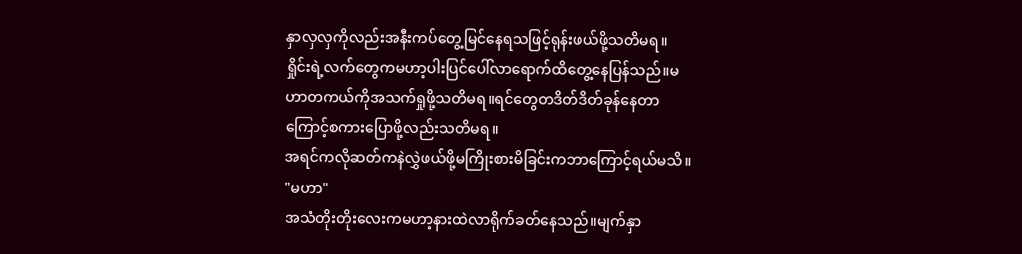နှာလှလှကိုလည်းအနီးကပ်တွေ့မြင်နေရသဖြင့်ရုန်းဖယ်ဖို့သတိမရ။
ရှိုင်းရဲ့လက်တွေကမဟာ့ပါးပြင်ပေါ်လာရောက်ထိတွေ့နေပြန်သည်။မဟာတကယ်ကိုအသက်ရှုဖို့သတိမရ။ရင်တွေတဒိတ်ဒိတ်ခုန်နေတာကြောင့်စကားပြောဖို့လည်းသတိမရ။
အရင်ကလိုဆတ်ကနဲလွှဲဖယ်ဖို့မကြိုးစားမိခြင်းကဘာကြောင့်ရယ်မသိ။
"မဟာ"
အသံတိုးတိုးလေးကမဟာ့နားထဲလာရိုက်ခတ်နေသည်။မျက်နှာ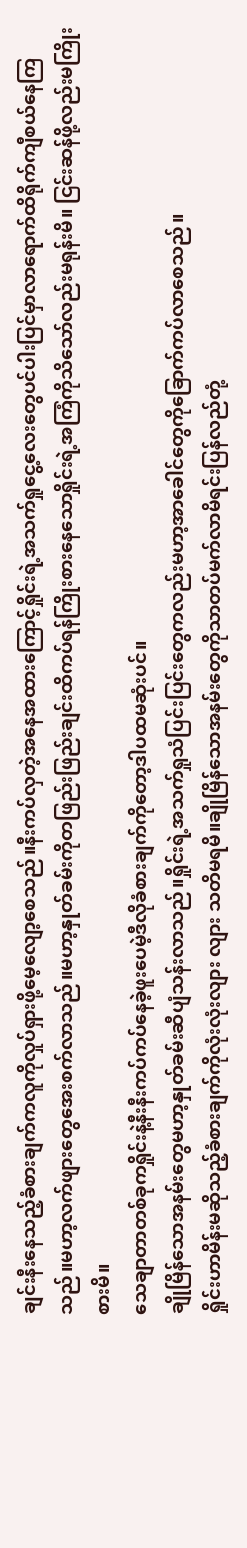ချင်းနီးနေသည့်ခံစားချက်ကလူကိုလှုပ်ရှားဖို့မေ့လျော့စေသည်။နီးကပ်လှတဲ့အနေအထားကြောင့်ရှိုင်းရဲ့အသက်ရှုငွေ့လေးတွေပင်ပါးပြင်မှာလာရောက်ထိရိုက်ကျီစယ်နေကြသည်။မဟာ့လက်ဖျားတွေအေးစက်လာသည်။မဟာ့နှုတ်ခမ်းကိုတဖြည်းဖြည်းချင်းထိကပ်ရန်ကြိုးစားနေသောရှိုင်းရဲ့အကြံကိုသိသော်လည်းမရုန်းမိ။ ငြင်းဆန်ဖို့လည်းမကြိုးစားမိ။
သေချာတာတစ်ခုကရှိုင်းနဲ့နီးနီးကပ်ကပ်နေခဲ့ဖူးပေမဲ့ဒီလိုခံစားချက်ကိုတော့ဒါပထမဆုံးပင်။
ချိုမြိန်သောအနမ်းတွေမဟာ့နှုတ်ခမ်းဆီပျံသန်းလာသည်။ရှိုင်းရဲ့အသက်ရှုသံပြင်းပြင်းတွေကလည်းမဟာ့အာခေါင်တွေကိုခြောက်ကပ်လာစေသည်။
ရှိုင်းဟာမိန်းမဆိုသည့်ခံစားချက်ကိုလုံးလုံးလျား လျား သတိမရမိ။ချိုမြိန်သောအနမ်းတွေကိုသာတပ်မက်လာမိရင်းပြန်လည်တုံ့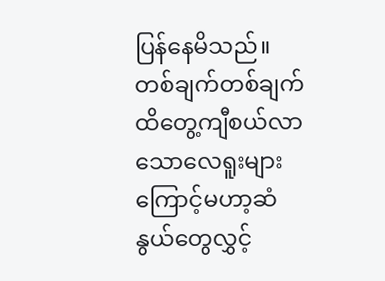ပြန်နေမိသည်။
တစ်ချက်တစ်ချက်ထိတွေ့ကျီစယ်လာသောလေရူးများကြောင့်မဟာ့ဆံနွယ်တွေလွှင့်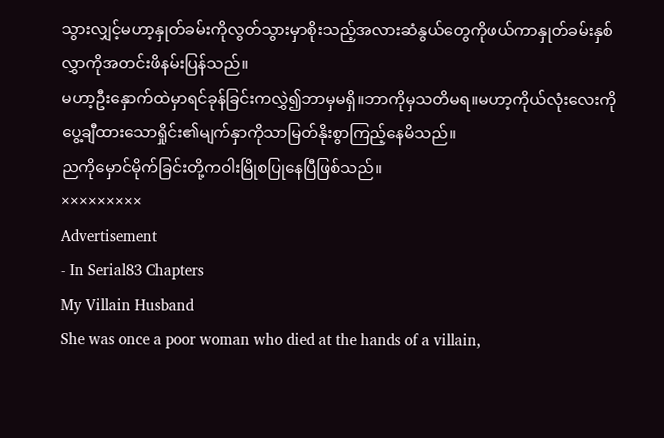သွားလျှင့်မဟာ့နှုတ်ခမ်းကိုလွတ်သွားမှာစိုးသည့်အလားဆံနွယ်တွေကိုဖယ်ကာနှုတ်ခမ်းနှစ်လွှာကိုအတင်းဖိနမ်းပြန်သည်။
မဟာ့ဦးနှောက်ထဲမှာရင်ခုန်ခြင်းကလွှဲ၍ဘာမှမရှိ။ဘာကိုမှသတိမရ။မဟာ့ကိုယ်လုံးလေးကိုပွေ့ချီထားသောရှိုင်း၏မျက်နှာကိုသာမြတ်နိုးစွာကြည့်နေမိသည်။
ညကိုမှောင်မိုက်ခြင်းတို့ကဝါးမြိုစပြုနေပြီဖြစ်သည်။
×××××××××
Advertisement
- In Serial83 Chapters
My Villain Husband
She was once a poor woman who died at the hands of a villain,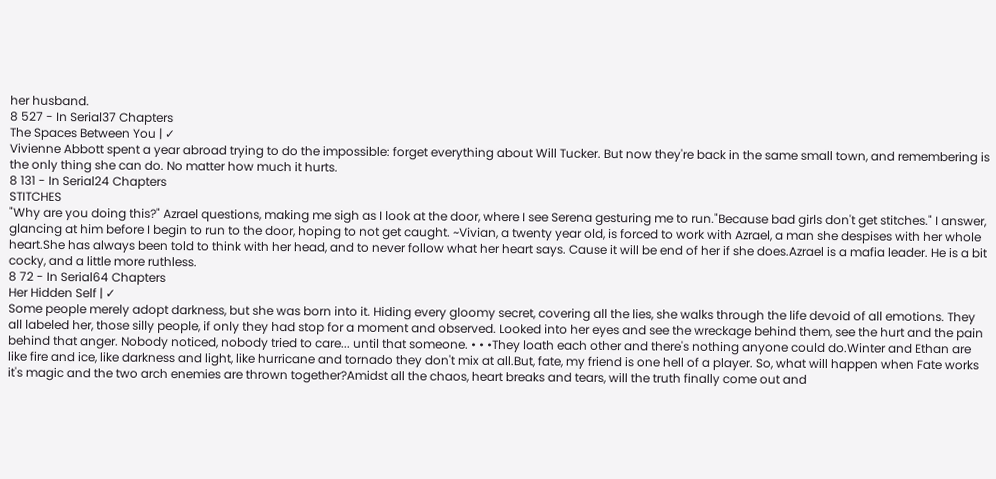her husband.
8 527 - In Serial37 Chapters
The Spaces Between You | ✓
Vivienne Abbott spent a year abroad trying to do the impossible: forget everything about Will Tucker. But now they're back in the same small town, and remembering is the only thing she can do. No matter how much it hurts.
8 131 - In Serial24 Chapters
STITCHES
"Why are you doing this?" Azrael questions, making me sigh as I look at the door, where I see Serena gesturing me to run."Because bad girls don't get stitches." I answer, glancing at him before I begin to run to the door, hoping to not get caught. ~Vivian, a twenty year old, is forced to work with Azrael, a man she despises with her whole heart.She has always been told to think with her head, and to never follow what her heart says. Cause it will be end of her if she does.Azrael is a mafia leader. He is a bit cocky, and a little more ruthless.
8 72 - In Serial64 Chapters
Her Hidden Self | ✓
Some people merely adopt darkness, but she was born into it. Hiding every gloomy secret, covering all the lies, she walks through the life devoid of all emotions. They all labeled her, those silly people, if only they had stop for a moment and observed. Looked into her eyes and see the wreckage behind them, see the hurt and the pain behind that anger. Nobody noticed, nobody tried to care... until that someone. • • •They loath each other and there's nothing anyone could do.Winter and Ethan are like fire and ice, like darkness and light, like hurricane and tornado they don't mix at all.But, fate, my friend is one hell of a player. So, what will happen when Fate works it's magic and the two arch enemies are thrown together?Amidst all the chaos, heart breaks and tears, will the truth finally come out and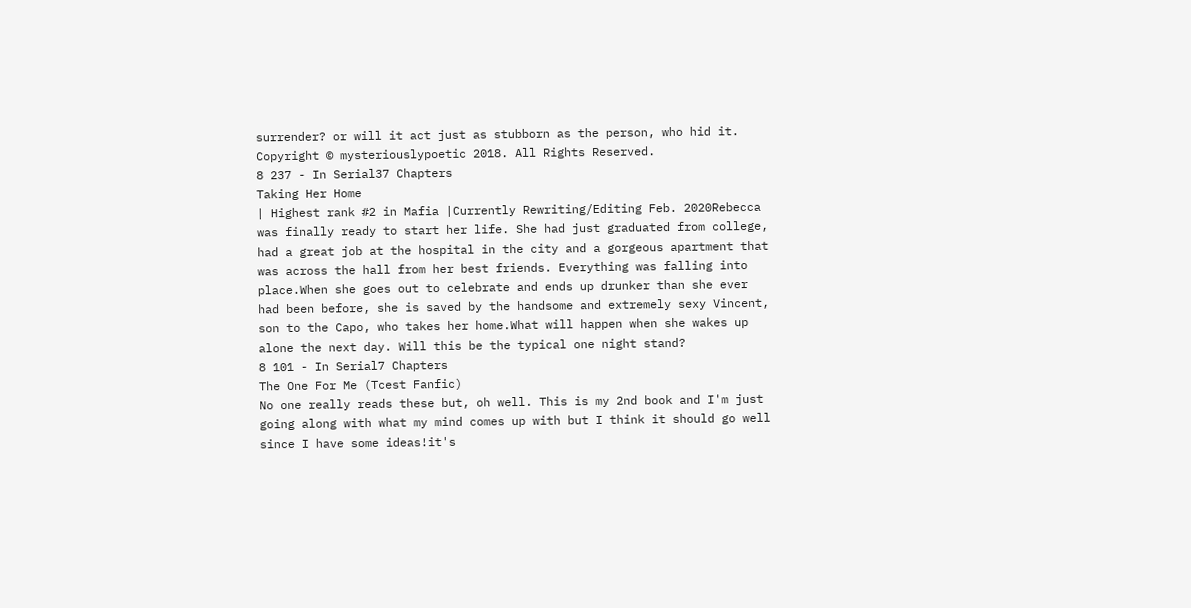surrender? or will it act just as stubborn as the person, who hid it. Copyright © mysteriouslypoetic 2018. All Rights Reserved.
8 237 - In Serial37 Chapters
Taking Her Home
| Highest rank #2 in Mafia |Currently Rewriting/Editing Feb. 2020Rebecca was finally ready to start her life. She had just graduated from college, had a great job at the hospital in the city and a gorgeous apartment that was across the hall from her best friends. Everything was falling into place.When she goes out to celebrate and ends up drunker than she ever had been before, she is saved by the handsome and extremely sexy Vincent, son to the Capo, who takes her home.What will happen when she wakes up alone the next day. Will this be the typical one night stand?
8 101 - In Serial7 Chapters
The One For Me (Tcest Fanfic)
No one really reads these but, oh well. This is my 2nd book and I'm just going along with what my mind comes up with but I think it should go well since I have some ideas!it's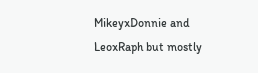MikeyxDonnie and LeoxRaph but mostly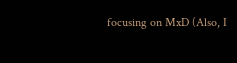focusing on MxD (Also, I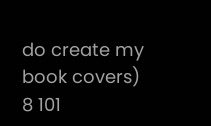do create my book covers)
8 101